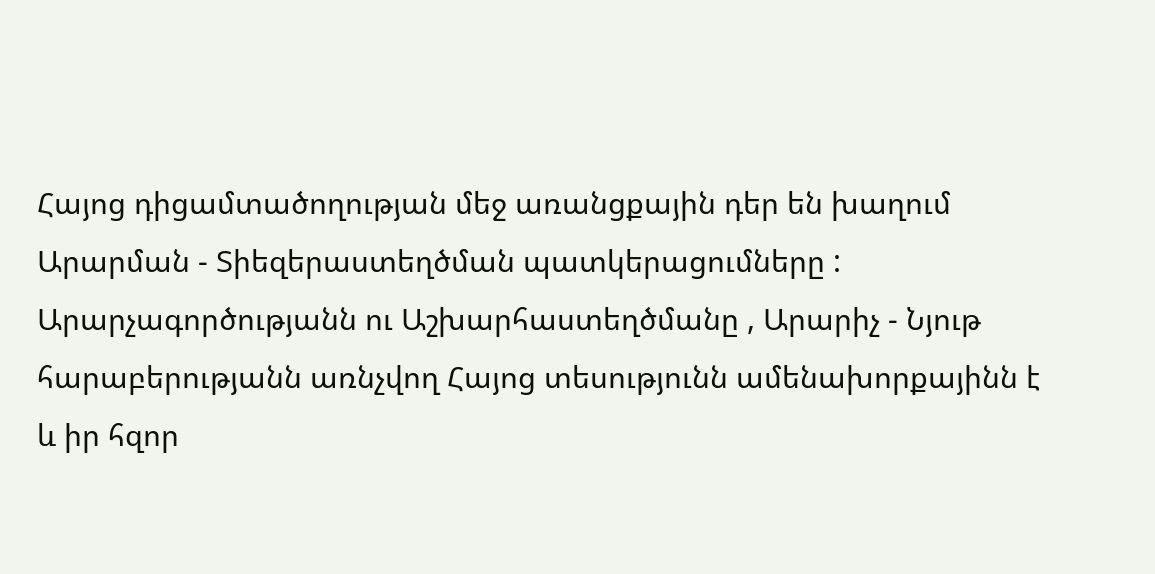Հայոց դիցամտածողության մեջ առանցքային դեր են խաղում Արարման - Տիեզերաստեղծման պատկերացումները : Արարչագործությանն ու Աշխարհաստեղծմանը , Արարիչ - Նյութ հարաբերությանն առնչվող Հայոց տեսությունն ամենախորքայինն է և իր հզոր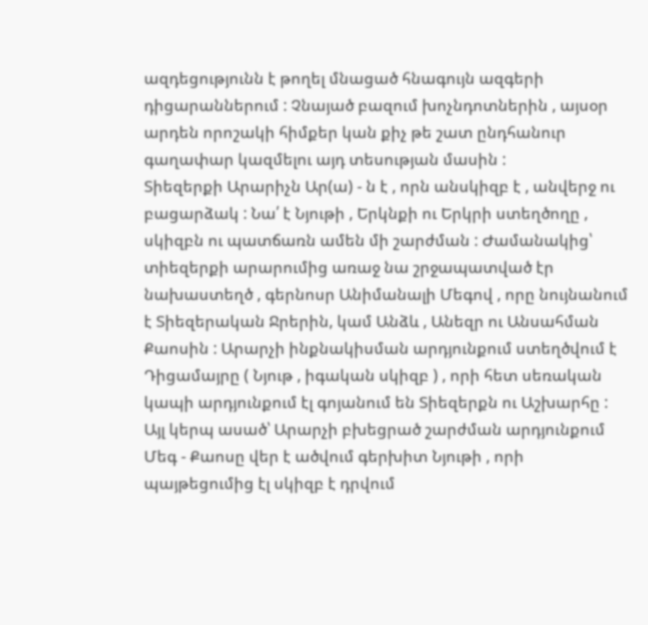ազդեցությունն է թողել մնացած հնագույն ազգերի դիցարաններում : Չնայած բազում խոչնդոտներին , այսօր արդեն որոշակի հիմքեր կան քիչ թե շատ ընդհանուր գաղափար կազմելու այդ տեսության մասին :
Տիեզերքի Արարիչն Ար(ա) - ն է , որն անսկիզբ է , անվերջ ու բացարձակ : Նա՛ է Նյութի , Երկնքի ու Երկրի ստեղծողը , սկիզբն ու պատճառն ամեն մի շարժման : Ժամանակից՝ տիեզերքի արարումից առաջ նա շրջապատված էր նախաստեղծ , գերնոսր Անիմանալի Մեգով , որը նույնանում է Տիեզերական Ջրերին, կամ Անձև , Անեզր ու Անսահման Քաոսին : Արարչի ինքնակիսման արդյունքում ստեղծվում է Դիցամայրը ( Նյութ , իգական սկիզբ ) , որի հետ սեռական կապի արդյունքում էլ գոյանում են Տիեզերքն ու Աշխարհը : Այլ կերպ ասած՝ Արարչի բխեցրած շարժման արդյունքում Մեգ - Քաոսը վեր է ածվում գերխիտ Նյութի , որի պայթեցումից էլ սկիզբ է դրվում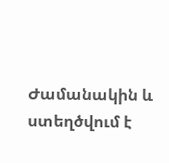Ժամանակին և ստեղծվում է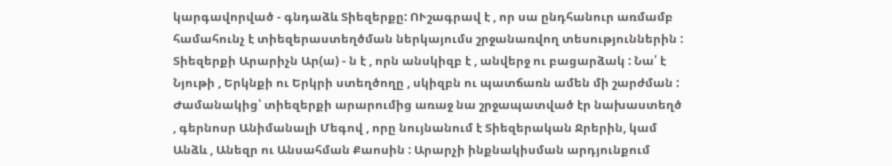կարգավորված - գնդաձև Տիեզերքը: ՈՒշագրավ է , որ սա ընդհանուր առմամբ համահունչ է տիեզերաստեղծման ներկայումս շրջանառվող տեսություններին :
Տիեզերքի Արարիչն Ար(ա) - ն է , որն անսկիզբ է , անվերջ ու բացարձակ : Նա՛ է Նյութի , Երկնքի ու Երկրի ստեղծողը , սկիզբն ու պատճառն ամեն մի շարժման : Ժամանակից՝ տիեզերքի արարումից առաջ նա շրջապատված էր նախաստեղծ , գերնոսր Անիմանալի Մեգով , որը նույնանում է Տիեզերական Ջրերին, կամ Անձև , Անեզր ու Անսահման Քաոսին : Արարչի ինքնակիսման արդյունքում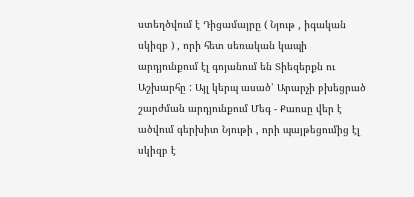ստեղծվում է Դիցամայրը ( Նյութ , իգական սկիզբ ) , որի հետ սեռական կապի արդյունքում էլ գոյանում են Տիեզերքն ու Աշխարհը : Այլ կերպ ասած՝ Արարչի բխեցրած շարժման արդյունքում Մեգ - Քաոսը վեր է ածվում գերխիտ Նյութի , որի պայթեցումից էլ սկիզբ է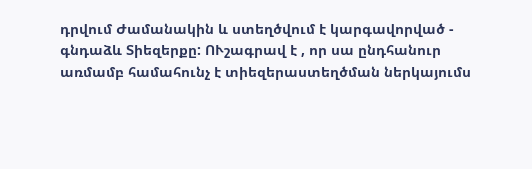դրվում Ժամանակին և ստեղծվում է կարգավորված - գնդաձև Տիեզերքը: ՈՒշագրավ է , որ սա ընդհանուր առմամբ համահունչ է տիեզերաստեղծման ներկայումս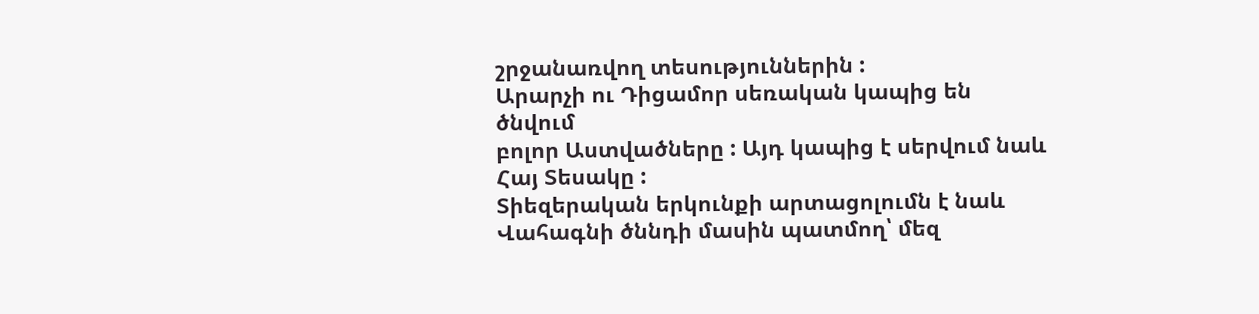շրջանառվող տեսություններին :
Արարչի ու Դիցամոր սեռական կապից են ծնվում
բոլոր Աստվածները : Այդ կապից է սերվում նաև Հայ Տեսակը :
Տիեզերական երկունքի արտացոլումն է նաև Վահագնի ծննդի մասին պատմող՝ մեզ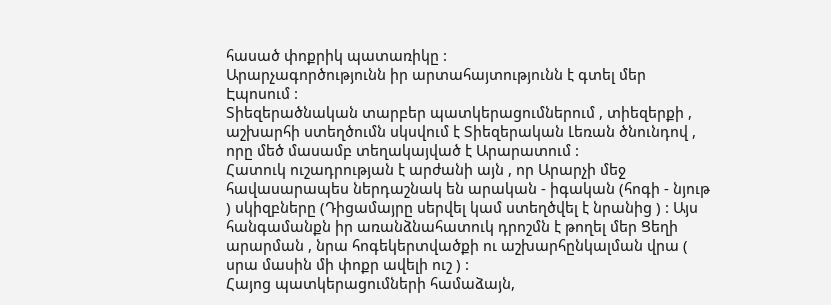հասած փոքրիկ պատառիկը :
Արարչագործությունն իր արտահայտությունն է գտել մեր Էպոսում :
Տիեզերածնական տարբեր պատկերացումներում , տիեզերքի , աշխարհի ստեղծումն սկսվում է Տիեզերական Լեռան ծնունդով , որը մեծ մասամբ տեղակայված է Արարատում :
Հատուկ ուշադրության է արժանի այն , որ Արարչի մեջ հավասարապես ներդաշնակ են արական - իգական (հոգի - նյութ ) սկիզբները (Դիցամայրը սերվել կամ ստեղծվել է նրանից ) : Այս հանգամանքն իր առանձնահատուկ դրոշմն է թողել մեր Ցեղի արարման , նրա հոգեկերտվածքի ու աշխարհընկալման վրա ( սրա մասին մի փոքր ավելի ուշ ) :
Հայոց պատկերացումների համաձայն,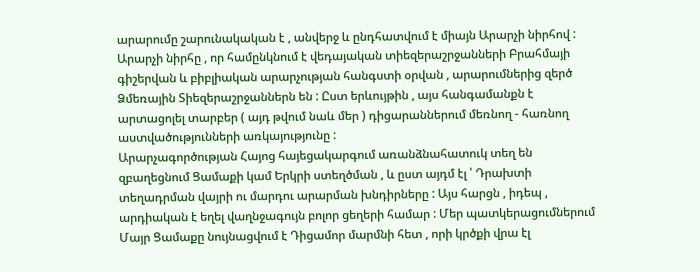արարումը շարունակական է , անվերջ և ընդհատվում է միայն Արարչի նիրհով : Արարչի նիրհը , որ համընկնում է վեդայական տիեզերաշրջանների Բրահմայի գիշերվան և բիբլիական արարչության հանգստի օրվան , արարումներից զերծ Ձմեռային Տիեզերաշրջաններն են : Ըստ երևույթին , այս հանգամանքն է արտացոլել տարբեր ( այդ թվում նաև մեր ) դիցարաններում մեռնող - հառնող աստվածությունների առկայությունը :
Արարչագործության Հայոց հայեցակարգում առանձնահատուկ տեղ են զբաղեցնում Ցամաքի կամ Երկրի ստեղծման , և ըստ այդմ էլ ՝ Դրախտի տեղադրման վայրի ու մարդու արարման խնդիրները : Այս հարցն , իդեպ , արդիական է եղել վաղնջագույն բոլոր ցեղերի համար : Մեր պատկերացումներում Մայր Ցամաքը նույնացվում է Դիցամոր մարմնի հետ , որի կրծքի վրա էլ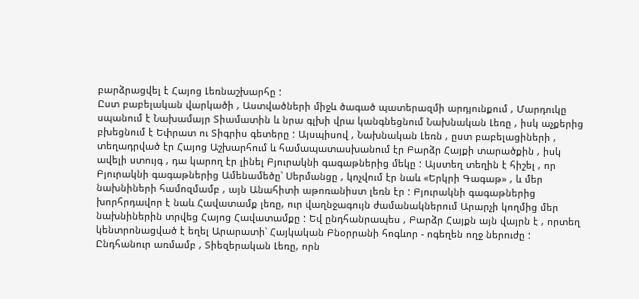բարձրացվել է Հայոց Լեռնաշխարհը :
Ըստ բաբելական վարկածի , Աստվածների միջև ծագած պատերազմի արդյունքում , Մարդուկը սպանում է Նախամայր Տիամատին և նրա գլխի վրա կանգնեցնում Նախնական Լեռը , իսկ աչքերից բխեցնում է Եփրատ ու Տիգրիս գետերը : Այսպիսով , Նախնական Լեռն , ըստ բաբելացիների , տեղադրված էր Հայոց Աշխարհում և համապատասխանում էր Բարձր Հայքի տարածքին , իսկ ավելի ստույգ , դա կարող էր լինել Բյուրակնի գագաթներից մեկը : Այստեղ տեղին է հիշել , որ Բյուրակնի գագաթներից Ամենամեծը՝ Սերմանցը , կոչվում էր նաև «Երկրի Գագաթ» , և մեր նախնիների համոզմամբ , այն Անահիտի աթոռանիստ լեռն էր : Բյուրակնի գագաթներից խորհրդավոր է նաև Հավատամք լեռը, ուր վաղնջագույն ժամանակներում Արարչի կողմից մեր նախնիներին տրվեց Հայոց Հավատամքը : Եվ ընդհանրապես , Բարձր Հայքն այն վայրն է , որտեղ կենտրոնացված է եղել Արարատի՝ Հայկական Բնօրրանի հոգևոր - ոգեղեն ողջ ներուժը :
Ընդհանուր առմամբ , Տիեզերական Լեռը, որն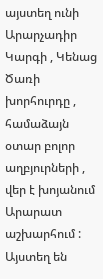այստեղ ունի Արարչադիր Կարգի , Կենաց Ծառի խորհուրդը , համաձայն օտար բոլոր աղբյուրների , վեր է խոյանում Արարատ աշխարհում : Այստեղ են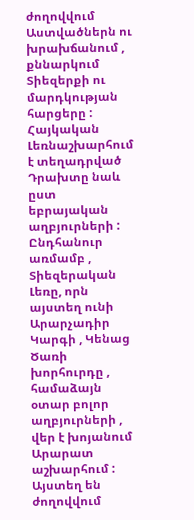ժողովվում Աստվածներն ու խրախճանում , քննարկում Տիեզերքի ու մարդկության հարցերը : Հայկական Լեռնաշխարհում է տեղադրված Դրախտը նաև ըստ եբրայական աղբյուրների :
Ընդհանուր առմամբ , Տիեզերական Լեռը, որն այստեղ ունի Արարչադիր Կարգի , Կենաց Ծառի խորհուրդը , համաձայն օտար բոլոր աղբյուրների , վեր է խոյանում Արարատ աշխարհում : Այստեղ են ժողովվում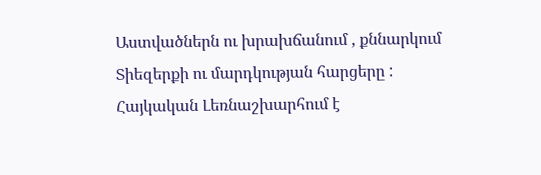Աստվածներն ու խրախճանում , քննարկում Տիեզերքի ու մարդկության հարցերը : Հայկական Լեռնաշխարհում է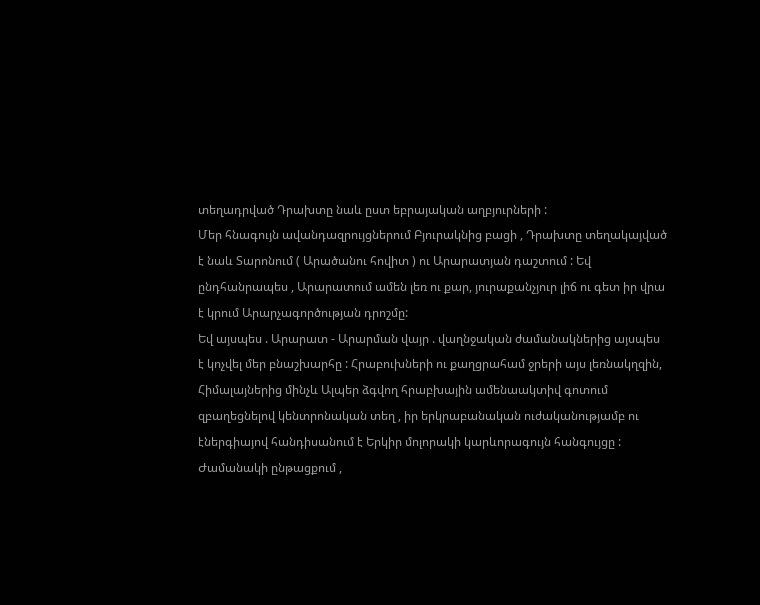տեղադրված Դրախտը նաև ըստ եբրայական աղբյուրների :
Մեր հնագույն ավանդազրույցներում Բյուրակնից բացի , Դրախտը տեղակայված է նաև Տարոնում ( Արածանու հովիտ ) ու Արարատյան դաշտում : Եվ ընդհանրապես , Արարատում ամեն լեռ ու քար, յուրաքանչյուր լիճ ու գետ իր վրա է կրում Արարչագործության դրոշմը:
Եվ այսպես . Արարատ - Արարման վայր . վաղնջական ժամանակներից այսպես է կոչվել մեր բնաշխարհը : Հրաբուխների ու քաղցրահամ ջրերի այս լեռնակղզին, Հիմալայներից մինչև Ալպեր ձգվող հրաբխային ամենաակտիվ գոտում զբաղեցնելով կենտրոնական տեղ , իր երկրաբանական ուժականությամբ ու էներգիայով հանդիսանում է Երկիր մոլորակի կարևորագույն հանգույցը : Ժամանակի ընթացքում ,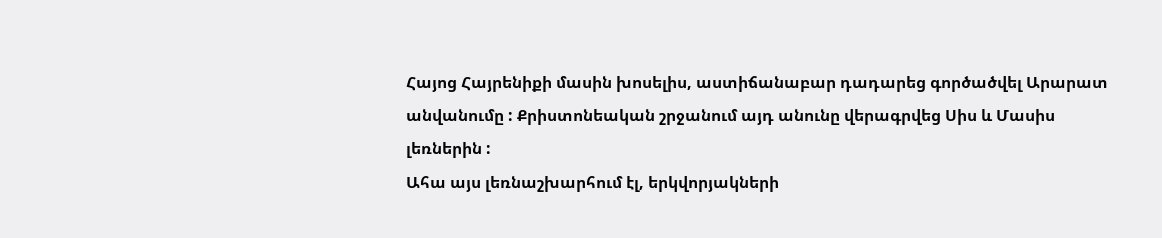Հայոց Հայրենիքի մասին խոսելիս, աստիճանաբար դադարեց գործածվել Արարատ անվանումը : Քրիստոնեական շրջանում այդ անունը վերագրվեց Սիս և Մասիս լեռներին :
Ահա այս լեռնաշխարհում էլ, երկվորյակների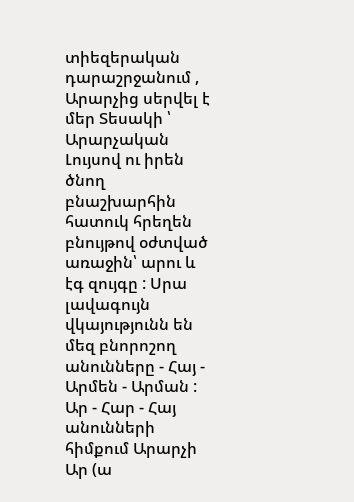տիեզերական դարաշրջանում , Արարչից սերվել է մեր Տեսակի ՝ Արարչական Լույսով ու իրեն ծնող բնաշխարհին հատուկ հրեղեն բնույթով օժտված առաջին՝ արու և էգ զույգը : Սրա լավագույն վկայությունն են մեզ բնորոշող անունները - Հայ - Արմեն - Արման : Ար - Հար - Հայ անունների հիմքում Արարչի Ար (ա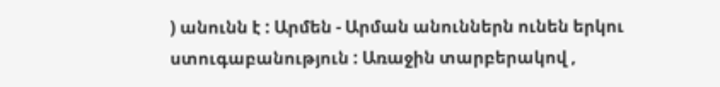) անունն է : Արմեն - Արման անուններն ունեն երկու ստուգաբանություն : Առաջին տարբերակով ,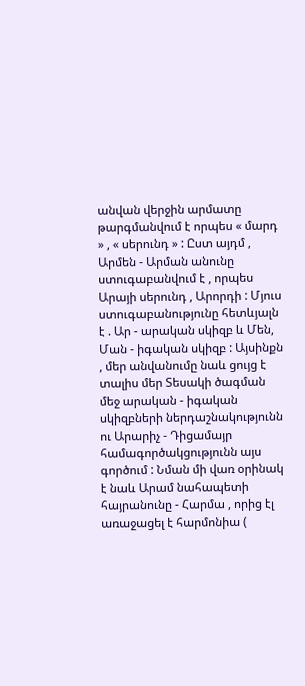անվան վերջին արմատը թարգմանվում է որպես « մարդ » , « սերունդ » : Ըստ այդմ , Արմեն - Արման անունը ստուգաբանվում է , որպես Արայի սերունդ , Արորդի : Մյուս ստուգաբանությունը հետևյալն է . Ար - արական սկիզբ և Մեն, Ման - իգական սկիզբ : Այսինքն , մեր անվանումը նաև ցույց է տալիս մեր Տեսակի ծագման մեջ արական - իգական սկիզբների ներդաշնակությունն ու Արարիչ - Դիցամայր համագործակցությունն այս գործում : Նման մի վառ օրինակ է նաև Արամ նահապետի հայրանունը - Հարմա , որից էլ առաջացել է հարմոնիա (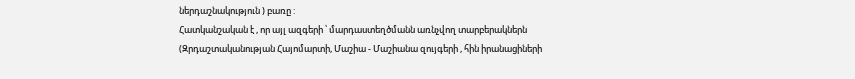ներդաշնակություն ) բառը :
Հատկանշական է , որ այլ ազգերի ՝ մարդաստեղծմանն առնչվող տարբերակներն (Զրդաշտականության Հայոմարտի, Մաշիա - Մաշիանա զույգերի , հին իրանացիների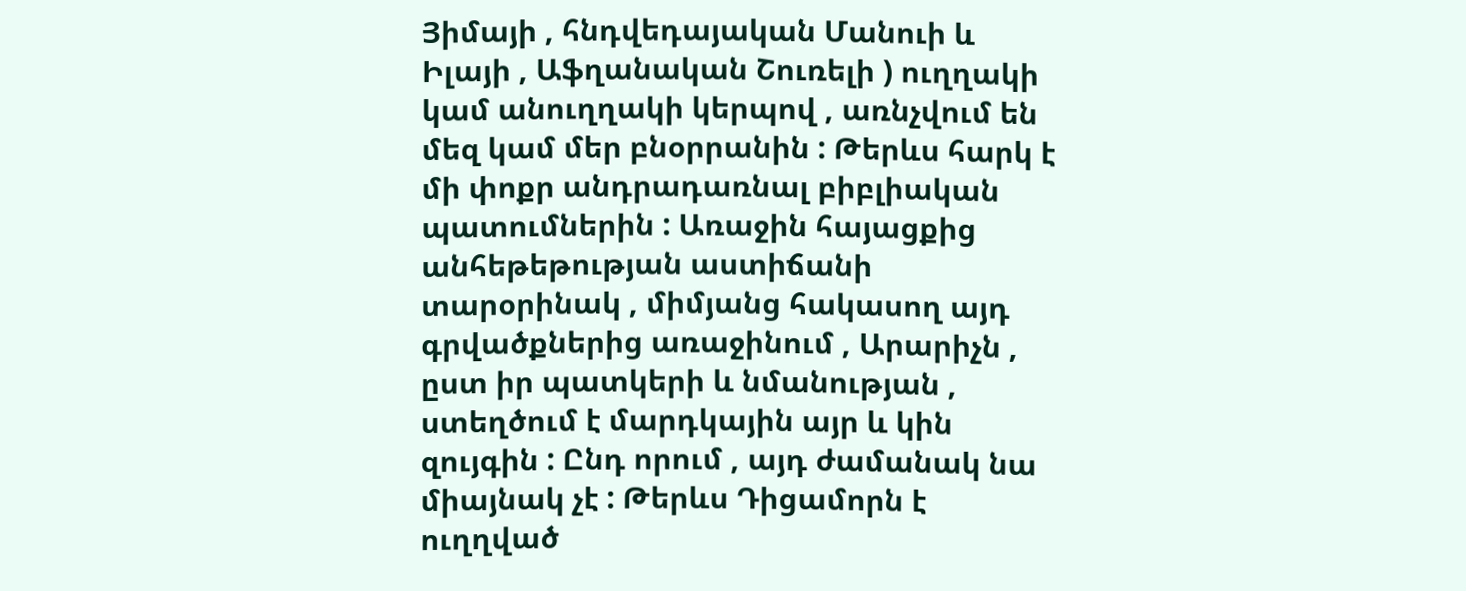Յիմայի , հնդվեդայական Մանուի և Իլայի , Աֆղանական Շուռելի ) ուղղակի կամ անուղղակի կերպով , առնչվում են մեզ կամ մեր բնօրրանին : Թերևս հարկ է մի փոքր անդրադառնալ բիբլիական պատումներին : Առաջին հայացքից անհեթեթության աստիճանի տարօրինակ , միմյանց հակասող այդ գրվածքներից առաջինում , Արարիչն , ըստ իր պատկերի և նմանության , ստեղծում է մարդկային այր և կին զույգին : Ընդ որում , այդ ժամանակ նա միայնակ չէ : Թերևս Դիցամորն է ուղղված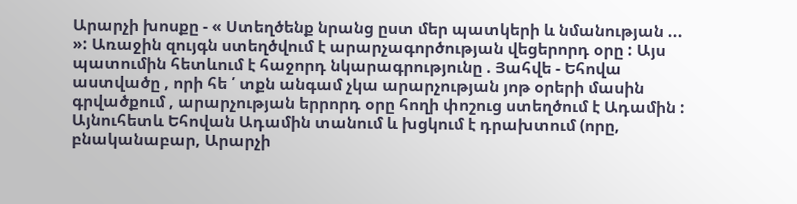Արարչի խոսքը - « Ստեղծենք նրանց ըստ մեր պատկերի և նմանության ... »: Առաջին զույգն ստեղծվում է արարչագործության վեցերորդ օրը : Այս պատումին հետևում է հաջորդ նկարագրությունը . Յահվե - Եհովա աստվածը , որի հե ՛ տքն անգամ չկա արարչության յոթ օրերի մասին գրվածքում , արարչության երրորդ օրը հողի փոշուց ստեղծում է Ադամին : Այնուհետև Եհովան Ադամին տանում և խցկում է դրախտում (որը, բնականաբար, Արարչի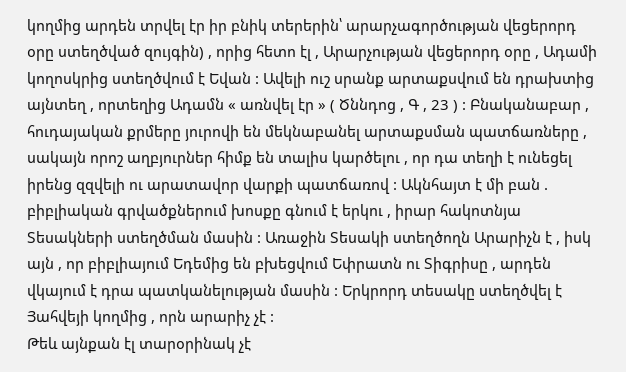կողմից արդեն տրվել էր իր բնիկ տերերին՝ արարչագործության վեցերորդ օրը ստեղծված զույգին) , որից հետո էլ , Արարչության վեցերորդ օրը , Ադամի կողոսկրից ստեղծվում է Եվան : Ավելի ուշ սրանք արտաքսվում են դրախտից այնտեղ , որտեղից Ադամն « առնվել էր » ( Ծննդոց , Գ , 23 ) : Բնականաբար , հուդայական քրմերը յուրովի են մեկնաբանել արտաքսման պատճառները , սակայն որոշ աղբյուրներ հիմք են տալիս կարծելու , որ դա տեղի է ունեցել իրենց զզվելի ու արատավոր վարքի պատճառով : Ակնհայտ է մի բան . բիբլիական գրվածքներում խոսքը գնում է երկու , իրար հակոտնյա Տեսակների ստեղծման մասին : Առաջին Տեսակի ստեղծողն Արարիչն է , իսկ այն , որ բիբլիայում Եդեմից են բխեցվում Եփրատն ու Տիգրիսը , արդեն վկայում է դրա պատկանելության մասին : Երկրորդ տեսակը ստեղծվել է Յահվեյի կողմից , որն արարիչ չէ :
Թեև այնքան էլ տարօրինակ չէ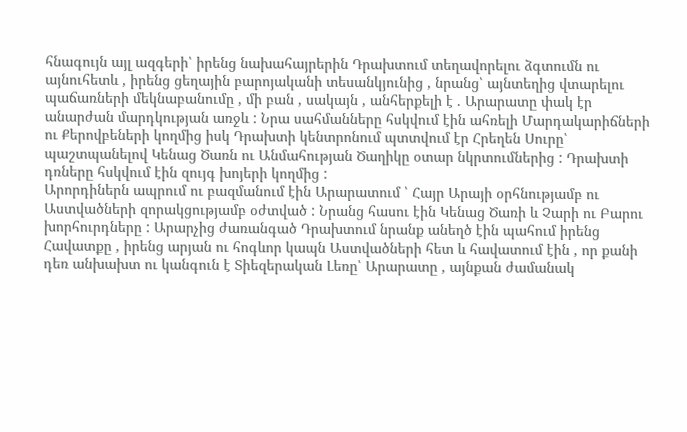հնագույն այլ ազգերի՝ իրենց նախահայրերին Դրախտում տեղավորելու ձգտումն ու այնուհետև , իրենց ցեղային բարոյականի տեսանկյունից , նրանց՝ այնտեղից վտարելու պաճառների մեկնաբանումը , մի բան , սակայն , անհերքելի է . Արարատը փակ էր անարժան մարդկության առջև : Նրա սահմանները հսկվում էին ահռելի Մարդակարիճների ու Քերովբեների կողմից իսկ Դրախտի կենտրոնում պտտվում էր Հրեղեն Սուրը՝ պաշտպանելով Կենաց Ծառն ու Անմահության Ծաղիկը օտար նկրտումներից : Դրախտի դռները հսկվում էին զույգ խոյերի կողմից :
Արորդիներն ապրում ու բազմանում էին Արարատում ՝ Հայր Արայի օրհնությամբ ու Աստվածների զորակցությամբ օժտված : Նրանց հասու էին Կենաց Ծառի և Չարի ու Բարու խորհուրդները : Արարչից ժառանգած Դրախտում նրանք անեղծ էին պահում իրենց Հավատքը , իրենց արյան ու հոգևոր կապն Աստվածների հետ և հավատում էին , որ քանի դեռ անխախտ ու կանգուն է Տիեզերական Լեռը՝ Արարատը , այնքան ժամանակ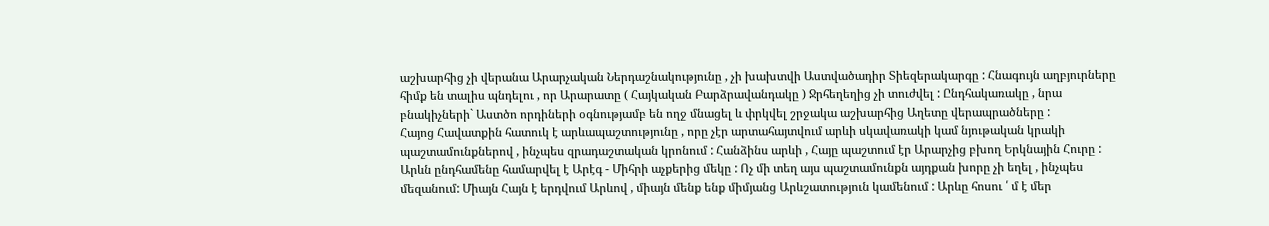աշխարհից չի վերանա Արարչական Ներդաշնակությունը , չի խախտվի Աստվածադիր Տիեզերակարգը : Հնագույն աղբյուրները հիմք են տալիս պնդելու , որ Արարատը ( Հայկական Բարձրավանդակը ) Ջրհեղեղից չի տուժվել : Ընդհակառակը , նրա բնակիչների` Աստծո որդիների օգնությամբ են ողջ մնացել և փրկվել շրջակա աշխարհից Աղետը վերապրածները :
Հայոց Հավատքին հատուկ է արևապաշտությունը , որը չէր արտահայտվում արևի սկավառակի կամ նյութական կրակի պաշտամունքներով , ինչպես զրադաշտական կրոնում : Հանձինս արևի , Հայը պաշտում էր Արարչից բխող Երկնային Հուրը : Արևն ընդհամենը համարվել է Արէգ - Միհրի աչքերից մեկը : Ոչ մի տեղ այս պաշտամունքն այդքան խորը չի եղել , ինչպես մեզանում: Միայն Հայն է երդվում Արևով , միայն մենք ենք միմյանց Արևշատություն կամենում : Արևը հոսու ՛ մ է մեր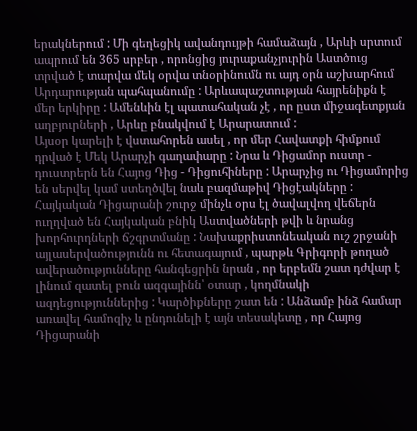երակներում : Մի գեղեցիկ ավանդույթի համաձայն , Արևի սրտում ապրում են 365 սրբեր , որոնցից յուրաքանչյուրին Աստծուց տրված է տարվա մեկ օրվա տնօրինումն ու այդ օրն աշխարհում Արդարության պահպանումը : Արևապաշտության հայրենիքն է մեր երկիրը : Ամենևին էլ պատահական չէ , որ ըստ միջագետքյան աղբյուրների , Արևը բնակվում է Արարատում :
Այսօր կարելի է վստահորեն ասել , որ մեր Հավատքի հիմքում դրված է Մեկ Արարչի գաղափարը : Նրա և Դիցամոր ուստր - դուստրերն են Հայոց Դից - Դիցուհիները : Արարչից ու Դիցամորից են սերվել կամ ստեղծվել նաև բազմաթիվ Դիցէակները : Հայկական Դիցարանի շուրջ մինչև օրս էլ ծավալվող վեճերն ուղղված են Հայկական բնիկ Աստվածների թվի և նրանց խորհուրդների ճշգրտմանը : Նախաքրիստոնեական ուշ շրջանի այլասերվածությունն ու հետագայում , պարթև Գրիգորի թողած ավերածությունները հանգեցրին նրան , որ երբեմն շատ դժվար է լինում զատել բուն ազգայինն՝ օտար , կողմնակի ազդեցություններից : Կարծիքները շատ են : Անձամբ ինձ համար առավել համոզիչ և ընդունելի է այն տեսակետը , որ Հայոց Դիցարանի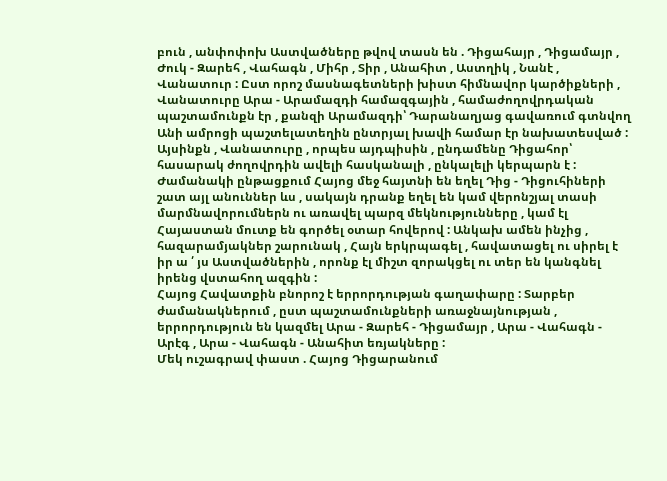բուն , անփոփոխ Աստվածները թվով տասն են . Դիցահայր , Դիցամայր , Ժուկ - Զարեհ , Վահագն , Միհր , Տիր , Անահիտ , Աստղիկ , Նանէ , Վանատուր : Ըստ որոշ մասնագետների խիստ հիմնավոր կարծիքների , Վանատուրը Արա - Արամազդի համազգային , համաժողովրդական պաշտամունքն էր , քանզի Արամազդի՝ Դարանաղյաց գավառում գտնվող Անի ամրոցի պաշտելատեղին ընտրյալ խավի համար էր նախատեսված : Այսինքն , Վանատուրը , որպես այդպիսին , ընդամենը Դիցահոր՝ հասարակ ժողովրդին ավելի հասկանալի , ընկալելի կերպարն է : Ժամանակի ընթացքում Հայոց մեջ հայտնի են եղել Դից - Դիցուհիների շատ այլ անուններ ևս , սակայն դրանք եղել են կամ վերոնշյալ տասի մարմնավորումներն ու առավել պարզ մեկնությունները , կամ էլ Հայաստան մուտք են գործել օտար հովերով : Անկախ ամեն ինչից , հազարամյակներ շարունակ , Հայն երկրպագել , հավատացել ու սիրել է իր ա ՛ յս Աստվածներին , որոնք էլ միշտ զորակցել ու տեր են կանգնել իրենց վստահող ազգին :
Հայոց Հավատքին բնորոշ է երրորդության գաղափարը : Տարբեր ժամանակներում , ըստ պաշտամունքների առաջնայնության , երրորդություն են կազմել Արա - Զարեհ - Դիցամայր , Արա - Վահագն - Արէգ , Արա - Վահագն - Անահիտ եռյակները :
Մեկ ուշագրավ փաստ . Հայոց Դիցարանում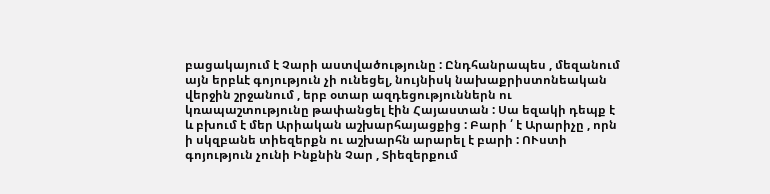բացակայում է Չարի աստվածությունը : Ընդհանրապես , մեզանում այն երբևէ գոյություն չի ունեցել, նույնիսկ նախաքրիստոնեական վերջին շրջանում , երբ օտար ազդեցություններն ու կռապաշտությունը թափանցել էին Հայաստան : Սա եզակի դեպք է և բխում է մեր Արիական աշխարհայացքից : Բարի ՛ է Արարիչը , որն ի սկզբանե տիեզերքն ու աշխարհն արարել է բարի : ՈՒստի գոյություն չունի Ինքնին Չար , Տիեզերքում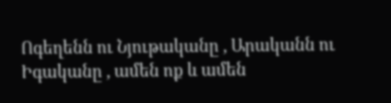Ոգեղենն ու Նյութականը , Արականն ու Իգականը , ամեն ոք և ամեն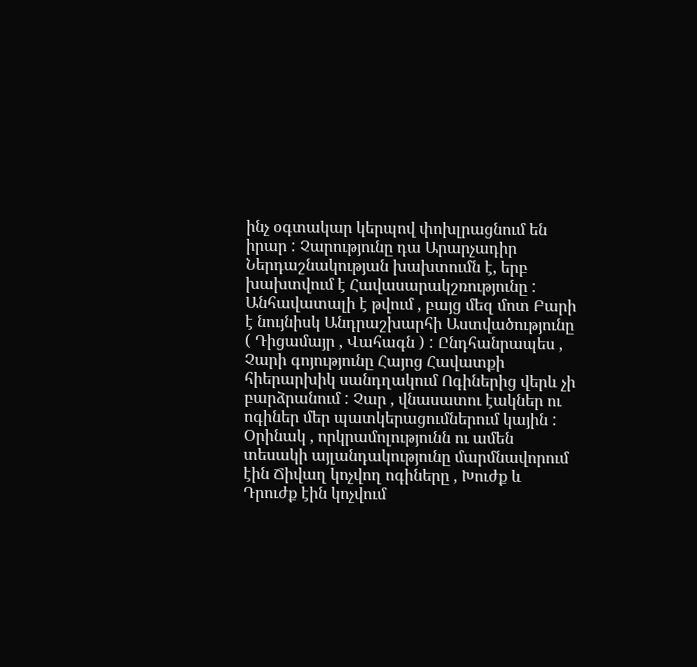ինչ օգտակար կերպով փոխլրացնում են իրար : Չարությունը դա Արարչադիր Ներդաշնակության խախտումն է, երբ խախտվում է Հավասարակշռությունը : Անհավատալի է թվում , բայց մեզ մոտ Բարի է նույնիսկ Անդրաշխարհի Աստվածությունը ( Դիցամայր , Վահագն ) : Ընդհանրապես , Չարի գոյությունը Հայոց Հավատքի հիերարխիկ սանդղակում Ոգիներից վերև չի բարձրանում : Չար , վնասատու էակներ ու ոգիներ մեր պատկերացումներում կային : Օրինակ , որկրամոլությունն ու ամեն տեսակի այլանդակությունը մարմնավորում էին Ճիվաղ կոչվող ոգիները , Խուժք և Դրուժք էին կոչվում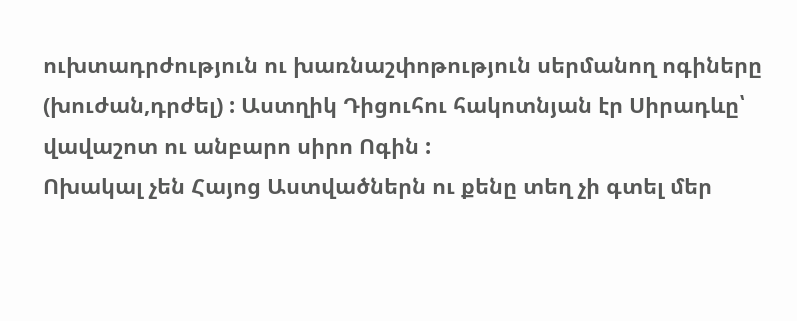ուխտադրժություն ու խառնաշփոթություն սերմանող ոգիները (խուժան,դրժել) : Աստղիկ Դիցուհու հակոտնյան էր Սիրադևը՝ վավաշոտ ու անբարո սիրո Ոգին :
Ոխակալ չեն Հայոց Աստվածներն ու քենը տեղ չի գտել մեր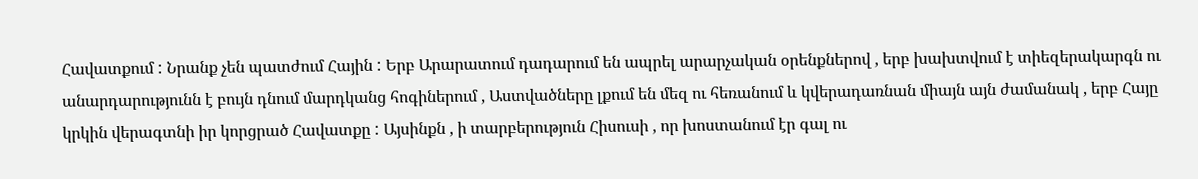Հավատքում : Նրանք չեն պատժում Հային : Երբ Արարատում դադարում են ապրել արարչական օրենքներով , երբ խախտվում է տիեզերակարգն ու անարդարությունն է բույն դնում մարդկանց հոգիներում , Աստվածները լքում են մեզ ու հեռանում և կվերադառնան միայն այն ժամանակ , երբ Հայը կրկին վերագտնի իր կորցրած Հավատքը : Այսինքն , ի տարբերություն Հիսուսի , որ խոստանում էր գալ ու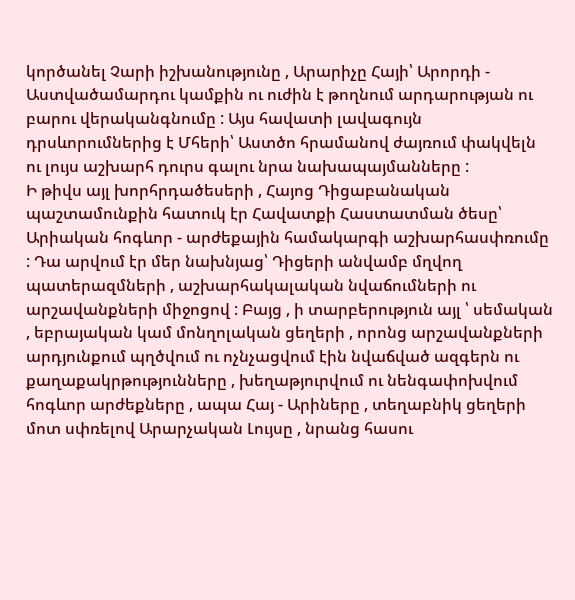կործանել Չարի իշխանությունը , Արարիչը Հայի՝ Արորդի - Աստվածամարդու կամքին ու ուժին է թողնում արդարության ու բարու վերականգնումը : Այս հավատի լավագույն դրսևորումներից է Մհերի՝ Աստծո հրամանով ժայռում փակվելն ու լույս աշխարհ դուրս գալու նրա նախապայմանները :
Ի թիվս այլ խորհրդածեսերի , Հայոց Դիցաբանական պաշտամունքին հատուկ էր Հավատքի Հաստատման ծեսը՝ Արիական հոգևոր - արժեքային համակարգի աշխարհասփռումը : Դա արվում էր մեր նախնյաց՝ Դիցերի անվամբ մղվող պատերազմների , աշխարհակալական նվաճումների ու արշավանքների միջոցով : Բայց , ի տարբերություն այլ ՝ սեմական , եբրայական կամ մոնղոլական ցեղերի , որոնց արշավանքների արդյունքում պղծվում ու ոչնչացվում էին նվաճված ազգերն ու քաղաքակրթությունները , խեղաթյուրվում ու նենգափոխվում հոգևոր արժեքները , ապա Հայ - Արիները , տեղաբնիկ ցեղերի մոտ սփռելով Արարչական Լույսը , նրանց հասու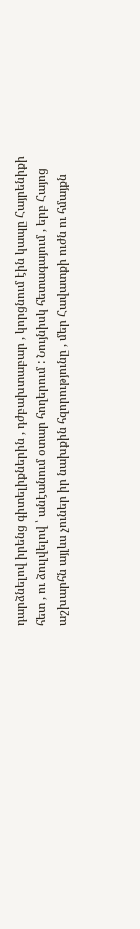դարձնելով իրենց գիտելիքներին , դժբախտաբար , կորցնում էին կապը Հայրենիքի հետ , ու ձուլվելով ՝ անէանում օտար հողերում : Նույնիսկ հետագայում , երբ Հայոց աշխարհն այլևս չուներ իր նախքին հզորությունը , մեր Հավատքի ուժն ու հմայքն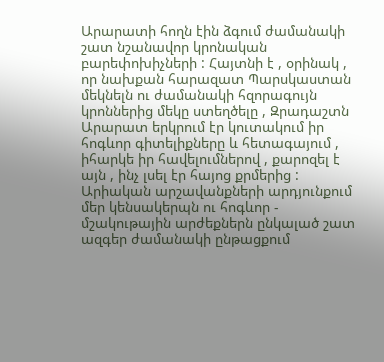Արարատի հողն էին ձգում ժամանակի շատ նշանավոր կրոնական բարեփոխիչների : Հայտնի է , օրինակ , որ նախքան հարազատ Պարսկաստան մեկնելն ու ժամանակի հզորագույն կրոններից մեկը ստեղծելը , Զրադաշտն Արարատ երկրում էր կուտակում իր հոգևոր գիտելիքները և հետագայում , իհարկե իր հավելումներով , քարոզել է այն , ինչ լսել էր հայոց քրմերից :
Արիական արշավանքների արդյունքում մեր կենսակերպն ու հոգևոր - մշակութային արժեքներն ընկալած շատ ազգեր ժամանակի ընթացքում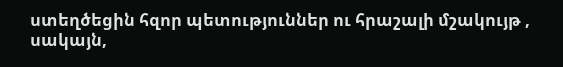ստեղծեցին հզոր պետություններ ու հրաշալի մշակույթ , սակայն,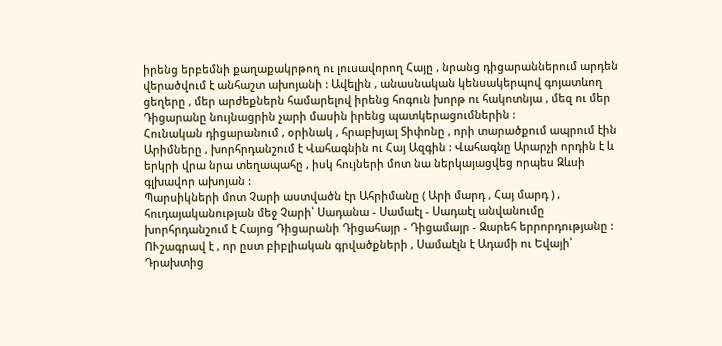իրենց երբեմնի քաղաքակրթող ու լուսավորող Հայը , նրանց դիցարաններում արդեն վերածվում է անհաշտ ախոյանի : Ավելին , անասնական կենսակերպով գոյատևող ցեղերը , մեր արժեքներն համարելով իրենց հոգուն խորթ ու հակոտնյա , մեզ ու մեր Դիցարանը նույնացրին չարի մասին իրենց պատկերացումներին :
Հունական դիցարանում , օրինակ , հրաբխյալ Տիփոնը , որի տարածքում ապրում էին Արիմները , խորհրդանշում է Վահագնին ու Հայ Ազգին : Վահագնը Արարչի որդին է և երկրի վրա նրա տեղապահը , իսկ հույների մոտ նա ներկայացվեց որպես Զևսի գլխավոր ախոյան :
Պարսիկների մոտ Չարի աստվածն էր Ահրիմանը ( Արի մարդ , Հայ մարդ ) , հուդայականության մեջ Չարի՝ Սադանա - Սամաէլ - Սադաէլ անվանումը խորհրդանշում է Հայոց Դիցարանի Դիցահայր - Դիցամայր - Զարեհ երրորդությանը : ՈՒշագրավ է , որ ըստ բիբլիական գրվածքների , Սամաէլն է Ադամի ու Եվայի՝ Դրախտից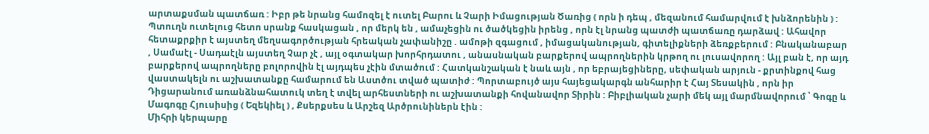արտաքսման պատճառ : Իբր թե նրանց համոզել է ուտել Բարու և Չարի Իմացության Ծառից ( որն ի դեպ , մեզանում համարվում է խնձորենին ) : Պտուղն ուտելուց հետո սրանք հասկացան , որ մերկ են , ամաչեցին ու ծածկեցին իրենց , որն էլ նրանց պատժի պատճառը դարձավ : Ահավոր հետաքրքիր է այստեղ մեղսագործության հրեական չափանիշը . ամոթի զգացում , իմացականության, գիտելիքների ձեռքբերում : Բնականաբար , Սամաէլ - Սադաէլն այստեղ Չար չէ , այլ օգտակար խորհրդատու , անասնական բարքերով ապրողներին կրթող ու լուսավորող : Այլ բան է, որ այդ բարքերով ապրողները բոլորովին էլ այդպես չէին մտածում : Հատկանշական է նաև այն , որ եբրայեցիները, սեփական արյուն - քրտինքով հաց վաստակելն ու աշխատանքը համարում են Աստծու տված պատիժ : Պորտաբույծ այս հայեցակարգն անհարիր է Հայ Տեսակին , որն իր Դիցարանում առանձնահատուկ տեղ է տվել արհեստների ու աշխատանքի հովանավոր Տիրին : Բիբլիական չարի մեկ այլ մարմնավորում ՝ Գոգը և Մագոգը Հյուսիսից ( Եզեկիել ) , Քսերքսես և Արշեզ Արծրունիներն էին :
Միհրի կերպարը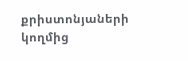քրիստոնյաների կողմից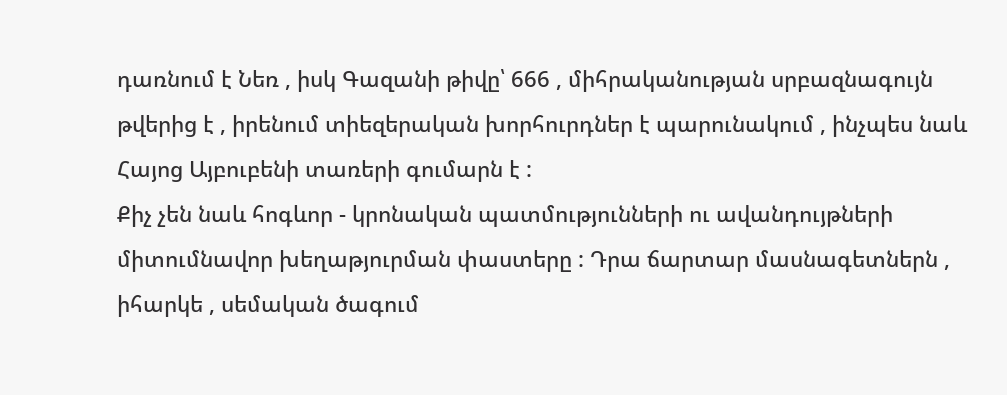դառնում է Նեռ , իսկ Գազանի թիվը՝ 666 , միհրականության սրբազնագույն թվերից է , իրենում տիեզերական խորհուրդներ է պարունակում , ինչպես նաև Հայոց Այբուբենի տառերի գումարն է :
Քիչ չեն նաև հոգևոր - կրոնական պատմությունների ու ավանդույթների միտումնավոր խեղաթյուրման փաստերը : Դրա ճարտար մասնագետներն , իհարկե , սեմական ծագում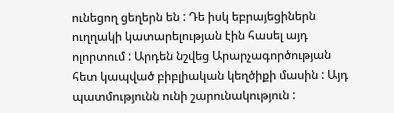ունեցող ցեղերն են : Դե իսկ եբրայեցիներն ուղղակի կատարելության էին հասել այդ ոլորտում : Արդեն նշվեց Արարչագործության հետ կապված բիբլիական կեղծիքի մասին : Այդ պատմությունն ունի շարունակություն :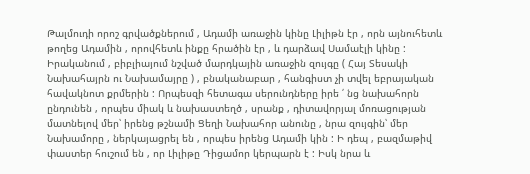Թալմուդի որոշ գրվածքներում , Ադամի առաջին կինը Լիլիթն էր , որն այնուհետև թողեց Ադամին , որովհետև ինքը հրածին էր , և դարձավ Սամաէլի կինը : Իրականում , բիբլիայում նշված մարդկային առաջին զույգը ( Հայ Տեսակի Նախահայրն ու Նախամայրը ) , բնականաբար , հանգիստ չի տվել եբրայական հավակնոտ քրմերին : Որպեսզի հետագա սերունդները իրե ՛ նց նախահորն ընդունեն , որպես միակ և նախաստեղծ , սրանք , դիտավորյալ մոռացության մատնելով մեր՝ իրենց թշնամի Ցեղի Նախահոր անունը , նրա զույգին՝ մեր Նախամորը , ներկայացրել են , որպես իրենց Ադամի կին : Ի դեպ , բազմաթիվ փաստեր հուշում են , որ Լիլիթը Դիցամոր կերպարն է : Իսկ նրա և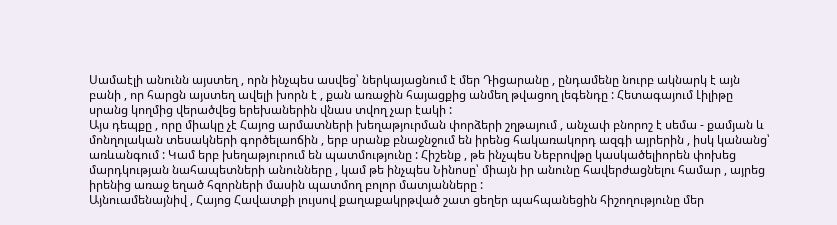Սամաէլի անունն այստեղ , որն ինչպես ասվեց՝ ներկայացնում է մեր Դիցարանը , ընդամենը նուրբ ակնարկ է այն բանի , որ հարցն այստեղ ավելի խորն է , քան առաջին հայացքից անմեղ թվացող լեգենդը : Հետագայում Լիլիթը սրանց կողմից վերածվեց երեխաներին վնաս տվող չար էակի :
Այս դեպքը , որը միակը չէ Հայոց արմատների խեղաթյուրման փորձերի շղթայում , անչափ բնորոշ է սեմա - քամյան և մոնղոլական տեսակների գործելաոճին , երբ սրանք բնաջնջում են իրենց հակառակորդ ազգի այրերին , իսկ կանանց՝ առևանգում : Կամ երբ խեղաթյուրում են պատմությունը : Հիշենք , թե ինչպես Նեբրովթը կասկածելիորեն փոխեց մարդկության նահապետների անունները , կամ թե ինչպես Նինոսը՝ միայն իր անունը հավերժացնելու համար , այրեց իրենից առաջ եղած հզորների մասին պատմող բոլոր մատյանները :
Այնուամենայնիվ , Հայոց Հավատքի լույսով քաղաքակրթված շատ ցեղեր պահպանեցին հիշողությունը մեր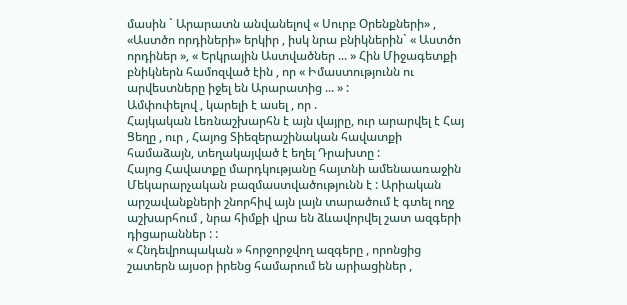մասին ` Արարատն անվանելով « Սուրբ Օրենքների» , «Աստծո որդիների» երկիր , իսկ նրա բնիկներին` « Աստծո որդիներ », « Երկրային Աստվածներ ... » Հին Միջագետքի բնիկներն համոզված էին , որ « Իմաստությունն ու արվեստները իջել են Արարատից ... » :
Ամփոփելով , կարելի է ասել , որ .
Հայկական Լեռնաշխարհն է այն վայրը, ուր արարվել է Հայ Ցեղը , ուր , Հայոց Տիեզերաշինական հավատքի համաձայն, տեղակայված է եղել Դրախտը :
Հայոց Հավատքը մարդկությանը հայտնի ամենաառաջին Մեկարարչական բազմաստվածությունն է : Արիական արշավանքների շնորհիվ այն լայն տարածում է գտել ողջ աշխարհում , նրա հիմքի վրա են ձևավորվել շատ ազգերի դիցարաններ : :
« Հնդեվրոպական » հորջորջվող ազգերը , որոնցից շատերն այսօր իրենց համարում են արիացիներ ,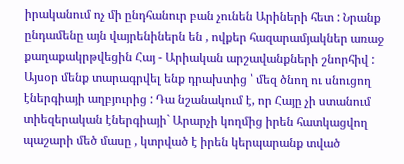իրականում ոչ մի ընդհանուր բան չունեն Արիների հետ : Նրանք ընդամենը այն վայրենիներն են , ովքեր հազարամյակներ առաջ քաղաքակրթվեցին Հայ - Արիական արշավանքների շնորհիվ :
Այսօր մենք տարագրվել ենք դրախտից ՝ մեզ ծնող ու սնուցող էներգիայի աղբյուրից : Դա նշանակում է, որ Հայը չի ստանում տիեզերական էներգիայի` Արարչի կողմից իրեն հատկացվող պաշարի մեծ մասը , կտրված է իրեն կերպարանք տված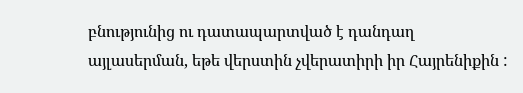բնությունից ու դատապարտված է դանդաղ այլասերման, եթե վերստին չվերատիրի իր Հայրենիքին :